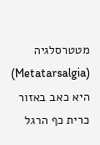מטטרסלגיה (Metatarsalgia) היא כאב באזור כרית כף הרגל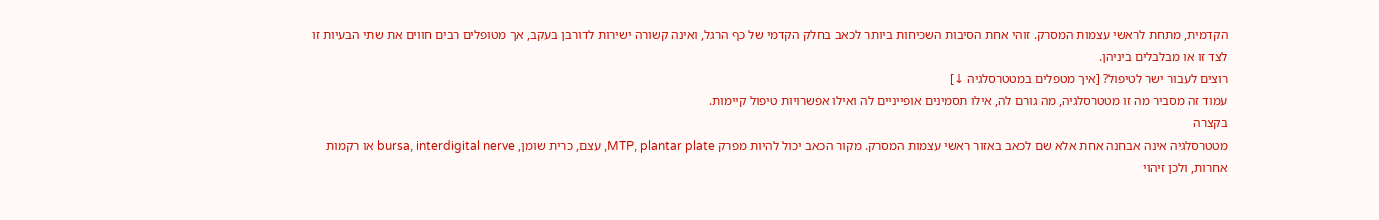הקדמית, מתחת לראשי עצמות המסרק. זוהי אחת הסיבות השכיחות ביותר לכאב בחלק הקדמי של כף הרגל, ואינה קשורה ישירות לדורבן בעקב, אך מטופלים רבים חווים את שתי הבעיות זו לצד זו או מבלבלים ביניהן.
רוצים לעבור ישר לטיפול? [איך מטפלים במטטרסלגיה ↓]
עמוד זה מסביר מה זו מטטרסלגיה, מה גורם לה, אילו תסמינים אופייניים לה ואילו אפשרויות טיפול קיימות.
בקצרה
מטטרסלגיה אינה אבחנה אחת אלא שם לכאב באזור ראשי עצמות המסרק. מקור הכאב יכול להיות מפרק MTP, plantar plate, עצם, כרית שומן, bursa, interdigital nerve או רקמות אחרות, ולכן זיהוי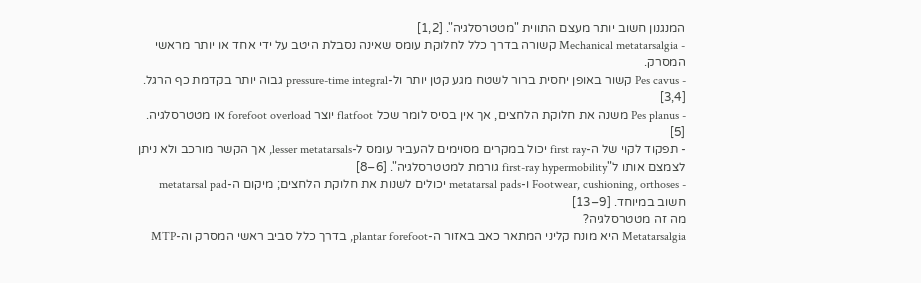המנגנון חשוב יותר מעצם התווית "מטטרסלגיה". [1,2]
- Mechanical metatarsalgia קשורה בדרך כלל לחלוקת עומס שאינה נסבלת היטב על ידי אחד או יותר מראשי המסרק.
- Pes cavus קשור באופן יחסית ברור לשטח מגע קטן יותר ול-pressure-time integral גבוה יותר בקדמת כף הרגל. [3,4]
- Pes planus משנה את חלוקת הלחצים, אך אין בסיס לומר שכל flatfoot יוצר forefoot overload או מטטרסלגיה. [5]
- תפקוד לקוי של ה-first ray יכול במקרים מסוימים להעביר עומס ל-lesser metatarsals, אך הקשר מורכב ולא ניתן לצמצם אותו ל"first-ray hypermobility גורמת למטטרסלגיה". [6–8]
- Footwear, cushioning, orthoses ו-metatarsal pads יכולים לשנות את חלוקת הלחצים; מיקום ה-metatarsal pad חשוב במיוחד. [9–13]
מה זה מטטרסלגיה?
Metatarsalgia היא מונח קליני המתאר כאב באזור ה-plantar forefoot, בדרך כלל סביב ראשי המסרק וה-MTP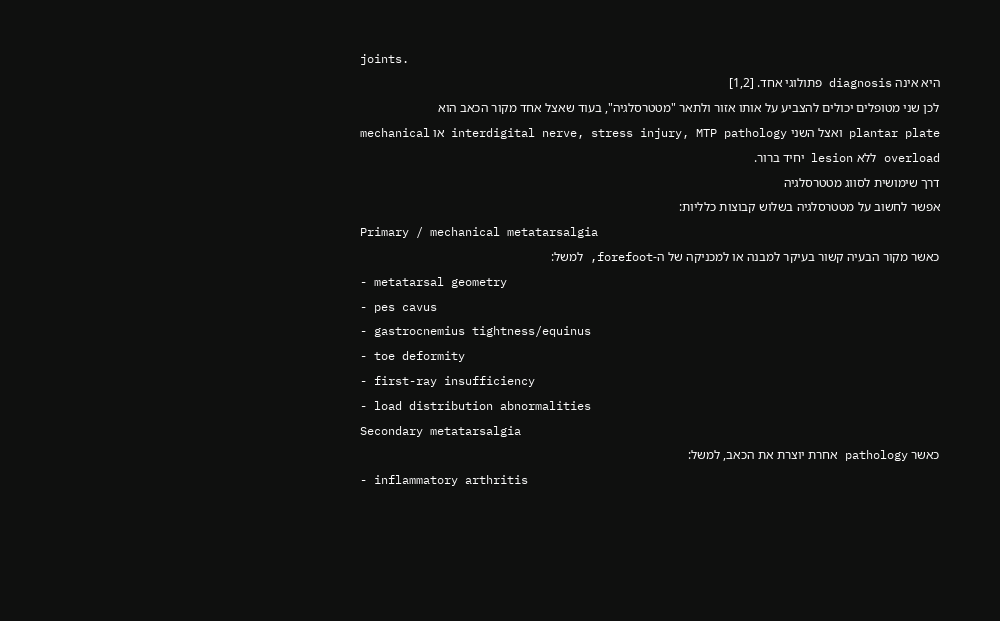joints.
היא אינה diagnosis פתולוגי אחד. [1,2]
לכן שני מטופלים יכולים להצביע על אותו אזור ולתאר "מטטרסלגיה", בעוד שאצל אחד מקור הכאב הוא plantar plate ואצל השני interdigital nerve, stress injury, MTP pathology או mechanical overload ללא lesion יחיד ברור.
דרך שימושית לסווג מטטרסלגיה
אפשר לחשוב על מטטרסלגיה בשלוש קבוצות כלליות:
Primary / mechanical metatarsalgia
כאשר מקור הבעיה קשור בעיקר למבנה או למכניקה של ה-forefoot, למשל:
- metatarsal geometry
- pes cavus
- gastrocnemius tightness/equinus
- toe deformity
- first-ray insufficiency
- load distribution abnormalities
Secondary metatarsalgia
כאשר pathology אחרת יוצרת את הכאב, למשל:
- inflammatory arthritis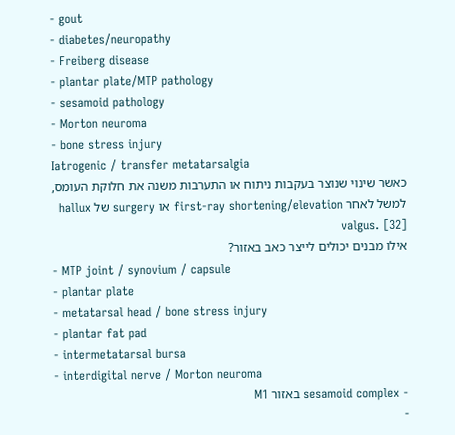- gout
- diabetes/neuropathy
- Freiberg disease
- plantar plate/MTP pathology
- sesamoid pathology
- Morton neuroma
- bone stress injury
Iatrogenic / transfer metatarsalgia
כאשר שינוי שנוצר בעקבות ניתוח או התערבות משנה את חלוקת העומס, למשל לאחר first-ray shortening/elevation או surgery של hallux valgus. [32]
אילו מבנים יכולים לייצר כאב באזור?
- MTP joint / synovium / capsule
- plantar plate
- metatarsal head / bone stress injury
- plantar fat pad
- intermetatarsal bursa
- interdigital nerve / Morton neuroma
- sesamoid complex באזור M1
-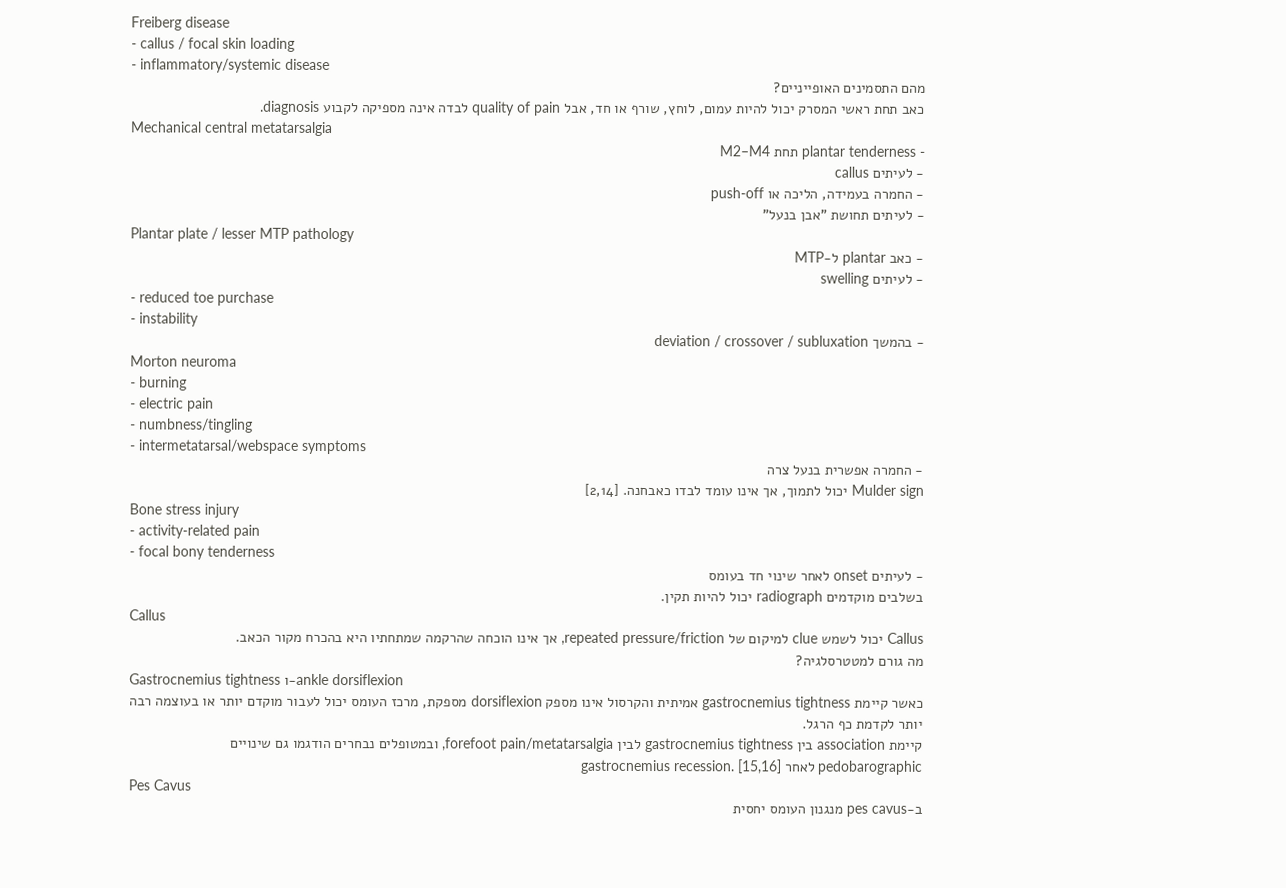Freiberg disease
- callus / focal skin loading
- inflammatory/systemic disease
מהם התסמינים האופייניים?
כאב תחת ראשי המסרק יכול להיות עמום, לוחץ, שורף או חד, אבל quality of pain לבדה אינה מספיקה לקבוע diagnosis.
Mechanical central metatarsalgia
- plantar tenderness תחת M2–M4
- לעיתים callus
- החמרה בעמידה, הליכה או push-off
- לעיתים תחושת "אבן בנעל"
Plantar plate / lesser MTP pathology
- כאב plantar ל-MTP
- לעיתים swelling
- reduced toe purchase
- instability
- בהמשך deviation / crossover / subluxation
Morton neuroma
- burning
- electric pain
- numbness/tingling
- intermetatarsal/webspace symptoms
- החמרה אפשרית בנעל צרה
Mulder sign יכול לתמוך, אך אינו עומד לבדו כאבחנה. [2,14]
Bone stress injury
- activity-related pain
- focal bony tenderness
- לעיתים onset לאחר שינוי חד בעומס
בשלבים מוקדמים radiograph יכול להיות תקין.
Callus
Callus יכול לשמש clue למיקום של repeated pressure/friction, אך אינו הוכחה שהרקמה שמתחתיו היא בהכרח מקור הכאב.
מה גורם למטטרסלגיה?
Gastrocnemius tightness ו-ankle dorsiflexion
כאשר קיימת gastrocnemius tightness אמיתית והקרסול אינו מספק dorsiflexion מספקת, מרכז העומס יכול לעבור מוקדם יותר או בעוצמה רבה יותר לקדמת כף הרגל.
קיימת association בין gastrocnemius tightness לבין forefoot pain/metatarsalgia, ובמטופלים נבחרים הודגמו גם שינויים pedobarographic לאחר gastrocnemius recession. [15,16]
Pes Cavus
ב-pes cavus מנגנון העומס יחסית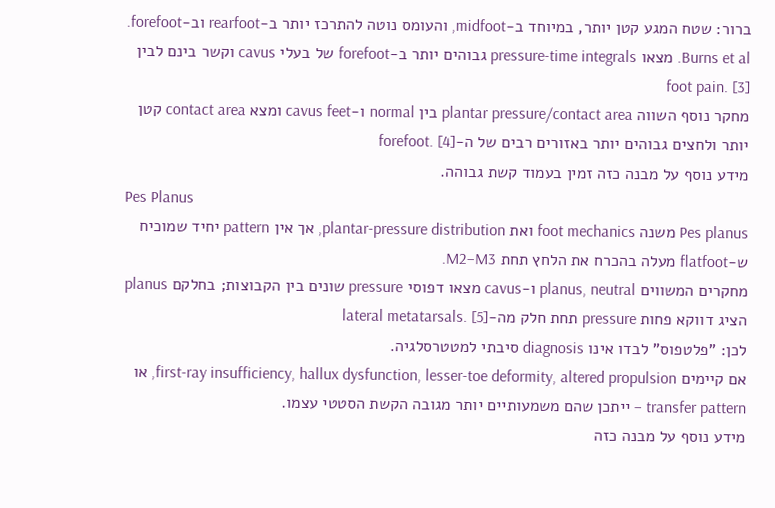ברור: שטח המגע קטן יותר, במיוחד ב-midfoot, והעומס נוטה להתרכז יותר ב-rearfoot וב-forefoot.
Burns et al. מצאו pressure-time integrals גבוהים יותר ב-forefoot של בעלי cavus וקשר בינם לבין foot pain. [3]
מחקר נוסף השווה plantar pressure/contact area בין normal ו-cavus feet ומצא contact area קטן יותר ולחצים גבוהים יותר באזורים רבים של ה-forefoot. [4]
מידע נוסף על מבנה כזה זמין בעמוד קשת גבוהה.
Pes Planus
Pes planus משנה foot mechanics ואת plantar-pressure distribution, אך אין pattern יחיד שמוכיח ש-flatfoot מעלה בהכרח את הלחץ תחת M2–M3.
מחקרים המשווים planus, neutral ו-cavus מצאו דפוסי pressure שונים בין הקבוצות; בחלקם planus הציג דווקא פחות pressure תחת חלק מה-lateral metatarsals. [5]
לכן: "פלטפוס" לבדו אינו diagnosis סיבתי למטטרסלגיה.
אם קיימים first-ray insufficiency, hallux dysfunction, lesser-toe deformity, altered propulsion, או transfer pattern – ייתכן שהם משמעותיים יותר מגובה הקשת הסטטי עצמו.
מידע נוסף על מבנה כזה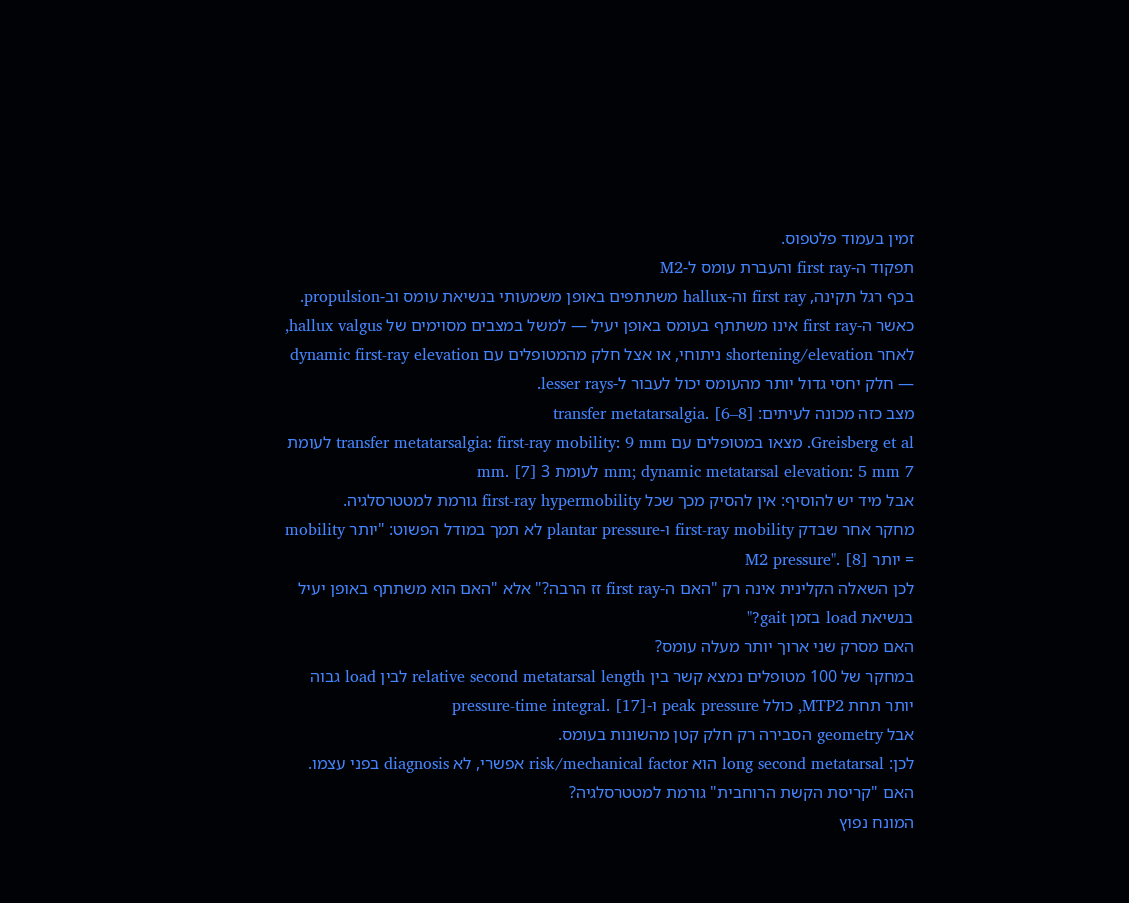זמין בעמוד פלטפוס.
תפקוד ה-first ray והעברת עומס ל-M2
בכף רגל תקינה, first ray וה-hallux משתתפים באופן משמעותי בנשיאת עומס וב-propulsion.
כאשר ה-first ray אינו משתתף בעומס באופן יעיל — למשל במצבים מסוימים של hallux valgus, לאחר shortening/elevation ניתוחי, או אצל חלק מהמטופלים עם dynamic first-ray elevation — חלק יחסי גדול יותר מהעומס יכול לעבור ל-lesser rays.
מצב כזה מכונה לעיתים: transfer metatarsalgia. [6–8]
Greisberg et al. מצאו במטופלים עם transfer metatarsalgia: first-ray mobility: 9 mm לעומת 7 mm; dynamic metatarsal elevation: 5 mm לעומת 3 mm. [7]
אבל מיד יש להוסיף: אין להסיק מכך שכל first-ray hypermobility גורמת למטטרסלגיה.
מחקר אחר שבדק first-ray mobility ו-plantar pressure לא תמך במודל הפשוט: "יותר mobility = יותר M2 pressure". [8]
לכן השאלה הקלינית אינה רק "האם ה-first ray זז הרבה?" אלא "האם הוא משתתף באופן יעיל בנשיאת load בזמן gait?"
האם מסרק שני ארוך יותר מעלה עומס?
במחקר של 100 מטופלים נמצא קשר בין relative second metatarsal length לבין load גבוה יותר תחת MTP2, כולל peak pressure ו-pressure-time integral. [17]
אבל geometry הסבירה רק חלק קטן מהשונות בעומס.
לכן: long second metatarsal הוא risk/mechanical factor אפשרי, לא diagnosis בפני עצמו.
האם "קריסת הקשת הרוחבית" גורמת למטטרסלגיה?
המונח נפוץ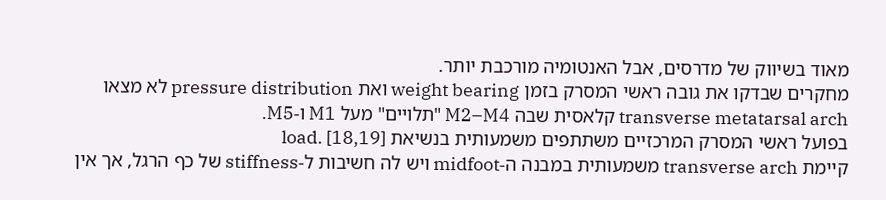מאוד בשיווק של מדרסים, אבל האנטומיה מורכבת יותר.
מחקרים שבדקו את גובה ראשי המסרק בזמן weight bearing ואת pressure distribution לא מצאו transverse metatarsal arch קלאסית שבה M2–M4 "תלויים" מעל M1 ו-M5.
בפועל ראשי המסרק המרכזיים משתתפים משמעותית בנשיאת load. [18,19]
קיימת transverse arch משמעותית במבנה ה-midfoot ויש לה חשיבות ל-stiffness של כף הרגל, אך אין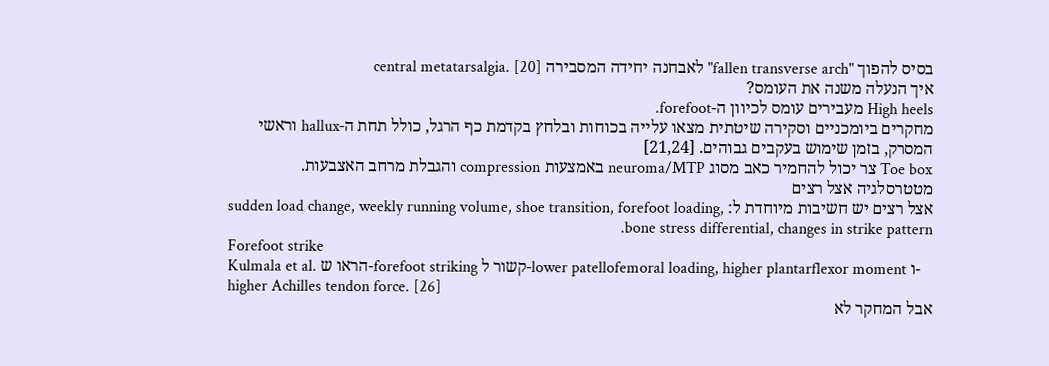בסיס להפוך "fallen transverse arch" לאבחנה יחידה המסבירה central metatarsalgia. [20]
איך הנעלה משנה את העומס?
High heels מעבירים עומס לכיוון ה-forefoot.
מחקרים ביומכניים וסקירה שיטתית מצאו עלייה בכוחות ובלחץ בקדמת כף הרגל, כולל תחת ה-hallux וראשי המסרק, בזמן שימוש בעקבים גבוהים. [21,24]
Toe box צר יכול להחמיר כאב מסוג neuroma/MTP באמצעות compression והגבלת מרחב האצבעות.
מטטרסלגיה אצל רצים
אצל רצים יש חשיבות מיוחדת ל: sudden load change, weekly running volume, shoe transition, forefoot loading, bone stress differential, changes in strike pattern.
Forefoot strike
Kulmala et al. הראו ש-forefoot striking קשור ל-lower patellofemoral loading, higher plantarflexor moment ו-higher Achilles tendon force. [26]
אבל המחקר לא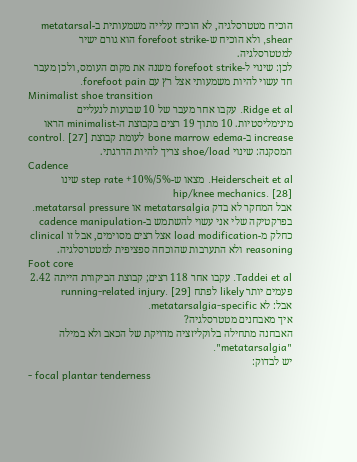הוכיח מטטרסלגיה, לא הוכיח עלייה משמעותית ב-metatarsal shear, ולא הוכיח ש-forefoot strike הוא גורם ישיר למטטרסלגיה.
לכן: שינוי ל-forefoot strike משנה את מקום העומס, ולכן מעבר חד עשוי להיות משמעותי אצל רץ עם forefoot pain.
Minimalist shoe transition
Ridge et al. עקבו אחר מעבר של 10 שבועות לנעליים מינימליסטיות. 10 מתוך 19 רצים בקבוצת ה-minimalist הראו increase ב-bone marrow edema לעומת קבוצת control. [27]
המסקנה: שינוי shoe/load צריך להיות הדרגתי.
Cadence
Heiderscheit et al. מצאו ש-5%/10%+ step rate שינו hip/knee mechanics. [28]
אבל המחקר לא בדק metatarsalgia או metatarsal pressure.
בפרקטיקה שלי אני עשוי להשתמש ב-cadence manipulation כחלק מ-load modification אצל רצים מסוימים, אבל זו clinical reasoning ולא התערבות שהוכחה ספציפית למטטרסלגיה.
Foot core
Taddei et al. עקבו אחר 118 רצים; קבוצת הביקורת הייתה 2.42 פעמים יותר likely לפתח running-related injury. [29]
אבל: לא metatarsalgia-specific.
איך מאבחנים מטטרסלגיה?
האבחנה מתחילה בלוקליזציה מדויקת של הכאב ולא במילה "metatarsalgia".
יש לבדוק:
- focal plantar tenderness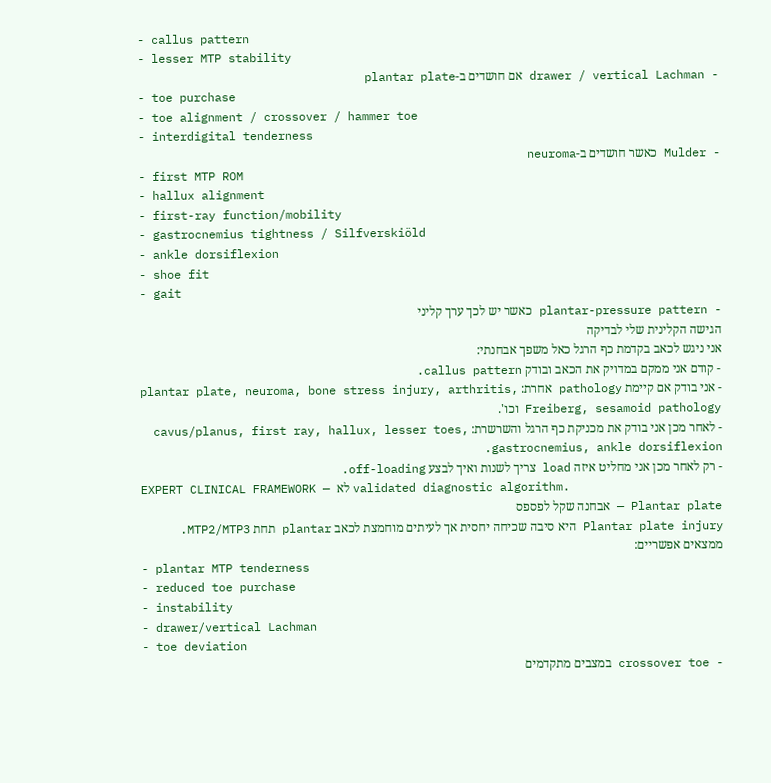- callus pattern
- lesser MTP stability
- drawer / vertical Lachman אם חושדים ב-plantar plate
- toe purchase
- toe alignment / crossover / hammer toe
- interdigital tenderness
- Mulder כאשר חושדים ב-neuroma
- first MTP ROM
- hallux alignment
- first-ray function/mobility
- gastrocnemius tightness / Silfverskiöld
- ankle dorsiflexion
- shoe fit
- gait
- plantar-pressure pattern כאשר יש לכך ערך קליני
הגישה הקלינית שלי לבדיקה
אני ניגש לכאב בקדמת כף הרגל כאל משפך אבחנתי:
- קודם אני ממקם במדויק את הכאב ובודק callus pattern.
- אני בודק אם קיימת pathology אחרת: plantar plate, neuroma, bone stress injury, arthritis, Freiberg, sesamoid pathology וכו'.
- לאחר מכן אני בודק את מכניקת כף הרגל והשרשרת: cavus/planus, first ray, hallux, lesser toes, gastrocnemius, ankle dorsiflexion.
- רק לאחר מכן אני מחליט איזה load צריך לשנות ואיך לבצע off-loading.
EXPERT CLINICAL FRAMEWORK — לא validated diagnostic algorithm.
Plantar plate — אבחנה שקל לפספס
Plantar plate injury היא סיבה שכיחה יחסית אך לעיתים מוחמצת לכאב plantar תחת MTP2/MTP3.
ממצאים אפשריים:
- plantar MTP tenderness
- reduced toe purchase
- instability
- drawer/vertical Lachman
- toe deviation
- crossover toe במצבים מתקדמים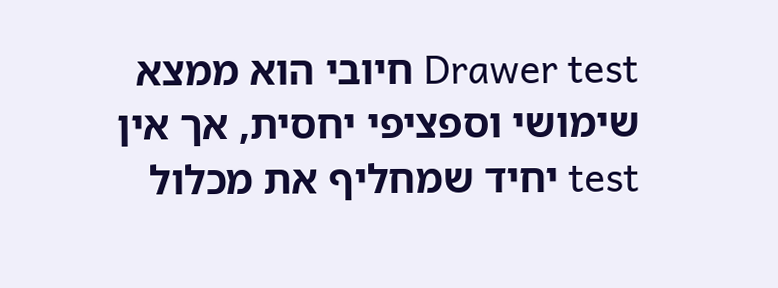Drawer test חיובי הוא ממצא שימושי וספציפי יחסית, אך אין test יחיד שמחליף את מכלול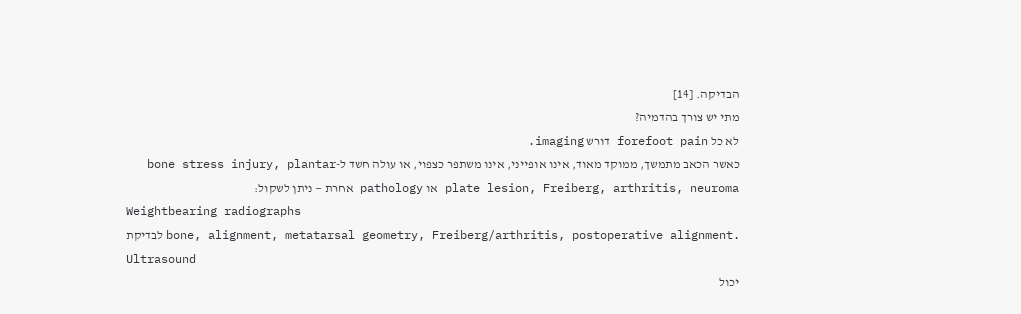הבדיקה. [14]
מתי יש צורך בהדמיה?
לא כל forefoot pain דורש imaging.
כאשר הכאב מתמשך, ממוקד מאוד, אינו אופייני, אינו משתפר כצפוי, או עולה חשד ל-bone stress injury, plantar plate lesion, Freiberg, arthritis, neuroma או pathology אחרת — ניתן לשקול:
Weightbearing radiographs
לבדיקת bone, alignment, metatarsal geometry, Freiberg/arthritis, postoperative alignment.
Ultrasound
יכול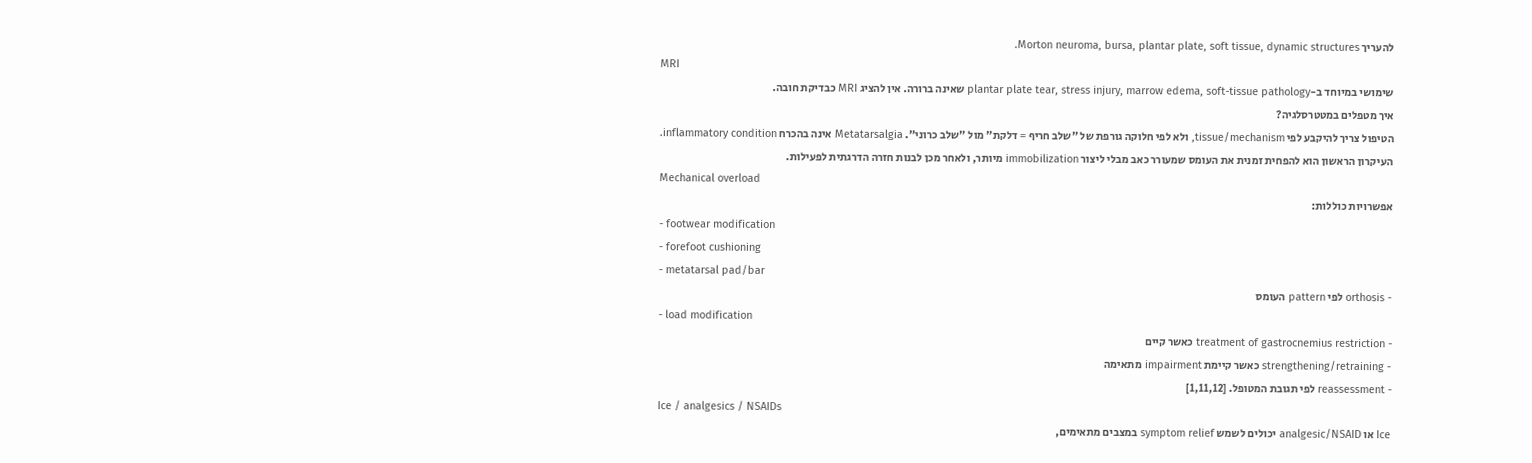להעריך Morton neuroma, bursa, plantar plate, soft tissue, dynamic structures.
MRI
שימושי במיוחד ב-plantar plate tear, stress injury, marrow edema, soft-tissue pathology שאינה ברורה. אין להציג MRI כבדיקת חובה.
איך מטפלים במטטרסלגיה?
הטיפול צריך להיקבע לפי tissue/mechanism, ולא לפי חלוקה גורפת של "שלב חריף = דלקת" מול "שלב כרוני". Metatarsalgia אינה בהכרח inflammatory condition.
העיקרון הראשון הוא להפחית זמנית את העומס שמעורר כאב מבלי ליצור immobilization מיותר, ולאחר מכן לבנות חזרה הדרגתית לפעילות.
Mechanical overload
אפשרויות כוללות:
- footwear modification
- forefoot cushioning
- metatarsal pad/bar
- orthosis לפי pattern העומס
- load modification
- treatment of gastrocnemius restriction כאשר קיים
- strengthening/retraining כאשר קיימת impairment מתאימה
- reassessment לפי תגובת המטופל. [1,11,12]
Ice / analgesics / NSAIDs
Ice או analgesic/NSAID יכולים לשמש symptom relief במצבים מתאימים,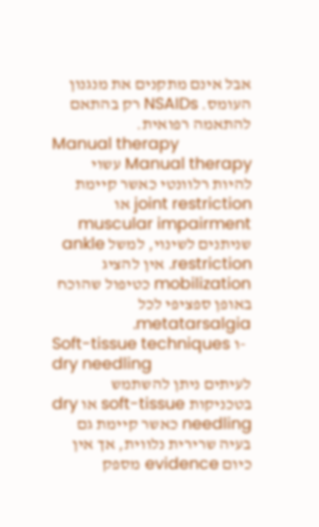אבל אינם מתקנים את מנגנון העומס. NSAIDs רק בהתאם להתאמה רפואית.
Manual therapy
Manual therapy עשוי להיות רלוונטי כאשר קיימת joint restriction או muscular impairment שניתנים לשינוי, למשל ankle restriction. אין להציג mobilization כטיפול שהוכח באופן ספציפי לכל metatarsalgia.
Soft-tissue techniques ו-dry needling
לעיתים ניתן להשתמש בטכניקות soft-tissue או dry needling כאשר קיימת גם בעיה שרירית נלווית, אך אין כיום evidence מספק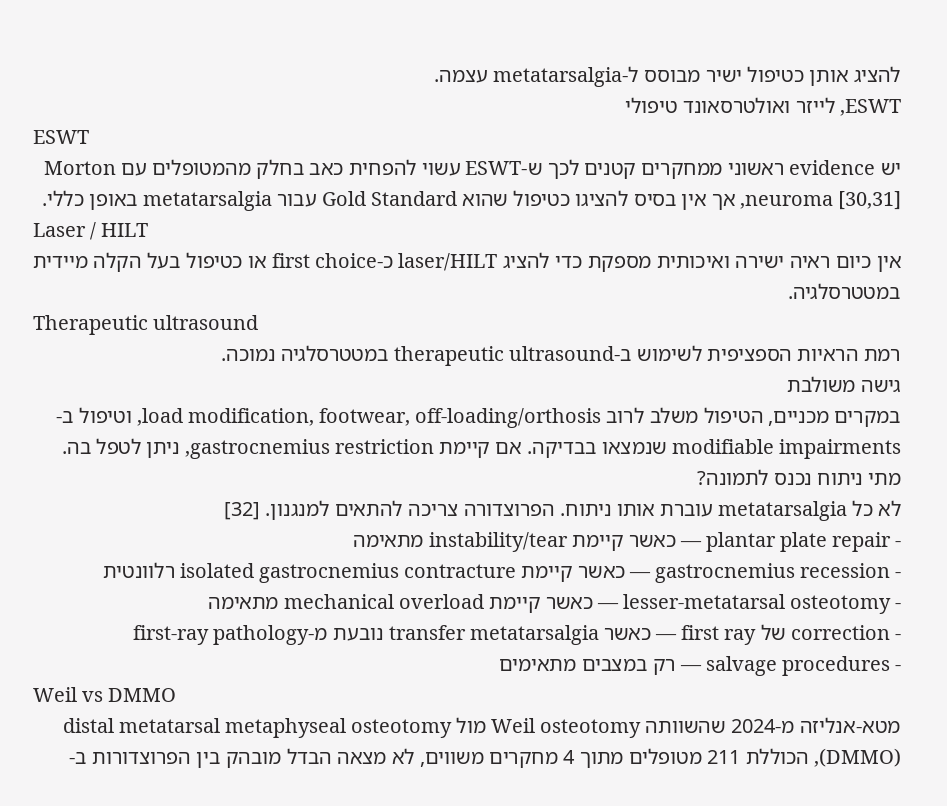להציג אותן כטיפול ישיר מבוסס ל-metatarsalgia עצמה.
ESWT, לייזר ואולטרסאונד טיפולי
ESWT
יש evidence ראשוני ממחקרים קטנים לכך ש-ESWT עשוי להפחית כאב בחלק מהמטופלים עם Morton neuroma [30,31], אך אין בסיס להציגו כטיפול שהוא Gold Standard עבור metatarsalgia באופן כללי.
Laser / HILT
אין כיום ראיה ישירה ואיכותית מספקת כדי להציג laser/HILT כ-first choice או כטיפול בעל הקלה מיידית במטטרסלגיה.
Therapeutic ultrasound
רמת הראיות הספציפית לשימוש ב-therapeutic ultrasound במטטרסלגיה נמוכה.
גישה משולבת
במקרים מכניים, הטיפול משלב לרוב load modification, footwear, off-loading/orthosis, וטיפול ב-modifiable impairments שנמצאו בבדיקה. אם קיימת gastrocnemius restriction, ניתן לטפל בה.
מתי ניתוח נכנס לתמונה?
לא כל metatarsalgia עוברת אותו ניתוח. הפרוצדורה צריכה להתאים למנגנון. [32]
- plantar plate repair — כאשר קיימת instability/tear מתאימה
- gastrocnemius recession — כאשר קיימת isolated gastrocnemius contracture רלוונטית
- lesser-metatarsal osteotomy — כאשר קיימת mechanical overload מתאימה
- correction של first ray — כאשר transfer metatarsalgia נובעת מ-first-ray pathology
- salvage procedures — רק במצבים מתאימים
Weil vs DMMO
מטא-אנליזה מ-2024 שהשוותה Weil osteotomy מול distal metatarsal metaphyseal osteotomy (DMMO), הכוללת 211 מטופלים מתוך 4 מחקרים משווים, לא מצאה הבדל מובהק בין הפרוצדורות ב-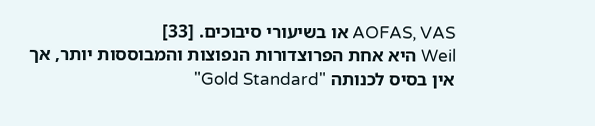AOFAS, VAS או בשיעורי סיבוכים. [33]
Weil היא אחת הפרוצדורות הנפוצות והמבוססות יותר, אך אין בסיס לכנותה "Gold Standard"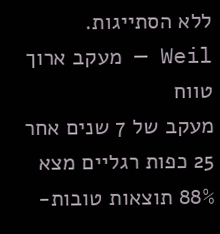ללא הסתייגות.
Weil — מעקב ארוך טווח
מעקב של 7 שנים אחר 25 כפות רגליים מצא 88% תוצאות טובות-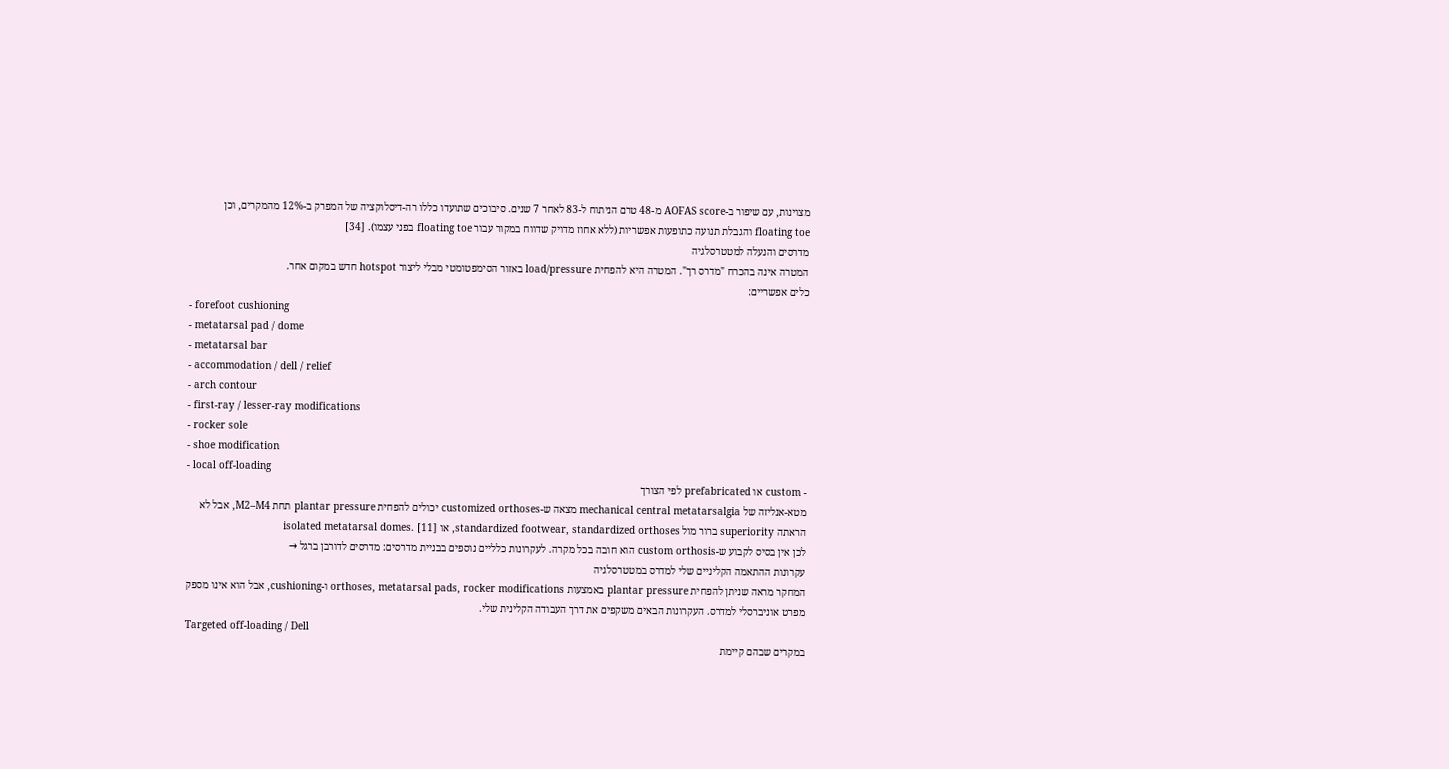מצוינות, עם שיפור ב-AOFAS score מ-48 טרם הניתוח ל-83 לאחר 7 שנים. סיבוכים שתועדו כללו רה-דיסלוקציה של המפרק ב-12% מהמקרים, וכן floating toe והגבלת תנועה כתופעות אפשריות (ללא אחוז מדויק שדווח במקור עבור floating toe בפני עצמו). [34]
מדרסים והנעלה למטטרסלגיה
המטרה אינה בהכרח "מדרס רך". המטרה היא להפחית load/pressure באזור הסימפטומטי מבלי ליצור hotspot חדש במקום אחר.
כלים אפשריים:
- forefoot cushioning
- metatarsal pad / dome
- metatarsal bar
- accommodation / dell / relief
- arch contour
- first-ray / lesser-ray modifications
- rocker sole
- shoe modification
- local off-loading
- custom או prefabricated לפי הצורך
מטא-אנליזה של mechanical central metatarsalgia מצאה ש-customized orthoses יכולים להפחית plantar pressure תחת M2–M4, אבל לא הראתה superiority ברור מול standardized footwear, standardized orthoses, או isolated metatarsal domes. [11]
לכן אין בסיס לקבוע ש-custom orthosis הוא חובה בכל מקרה. לעקרונות כלליים נוספים בבניית מדרסים: מדרסים לדורבן ברגל →
עקרונות ההתאמה הקליניים שלי למדרס במטטרסלגיה
המחקר מראה שניתן להפחית plantar pressure באמצעות orthoses, metatarsal pads, rocker modifications ו-cushioning, אבל הוא אינו מספק מפרט אוניברסלי למדרס. העקרונות הבאים משקפים את דרך העבודה הקלינית שלי.
Targeted off-loading / Dell
במקרים שבהם קיימת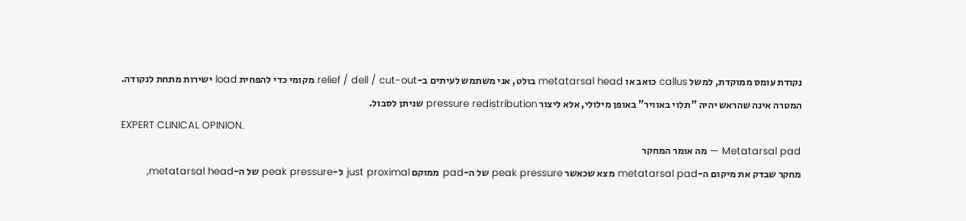נקודת עומס ממוקדת, למשל callus כואב או metatarsal head בולט, אני משתמש לעיתים ב-relief / dell / cut-out מקומי כדי להפחית load ישירות מתחת לנקודה.
המטרה אינה שהראש יהיה "תלוי באוויר" באופן מילולי, אלא ליצור pressure redistribution שניתן לסבול.
EXPERT CLINICAL OPINION.
Metatarsal pad — מה אומר המחקר
מחקר שבדק את מיקום ה-metatarsal pad מצא שכאשר peak pressure של ה-pad ממוקם just proximal ל-peak pressure של ה-metatarsal head,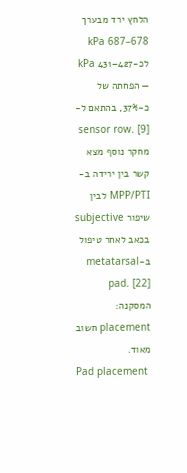הלחץ ירד מבערך 678–687 kPa לכ-427–431 kPa — הפחתה של כ-37%, בהתאם ל-sensor row. [9]
מחקר נוסף מצא קשר בין ירידה ב-MPP/PTI לבין שיפור subjective בכאב לאחר טיפול ב-metatarsal pad. [22]
המסקנה: placement חשוב מאוד.
Pad placement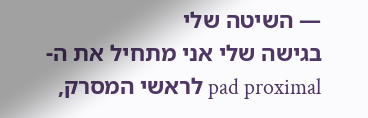— השיטה שלי
בגישה שלי אני מתחיל את ה-pad proximal לראשי המסרק,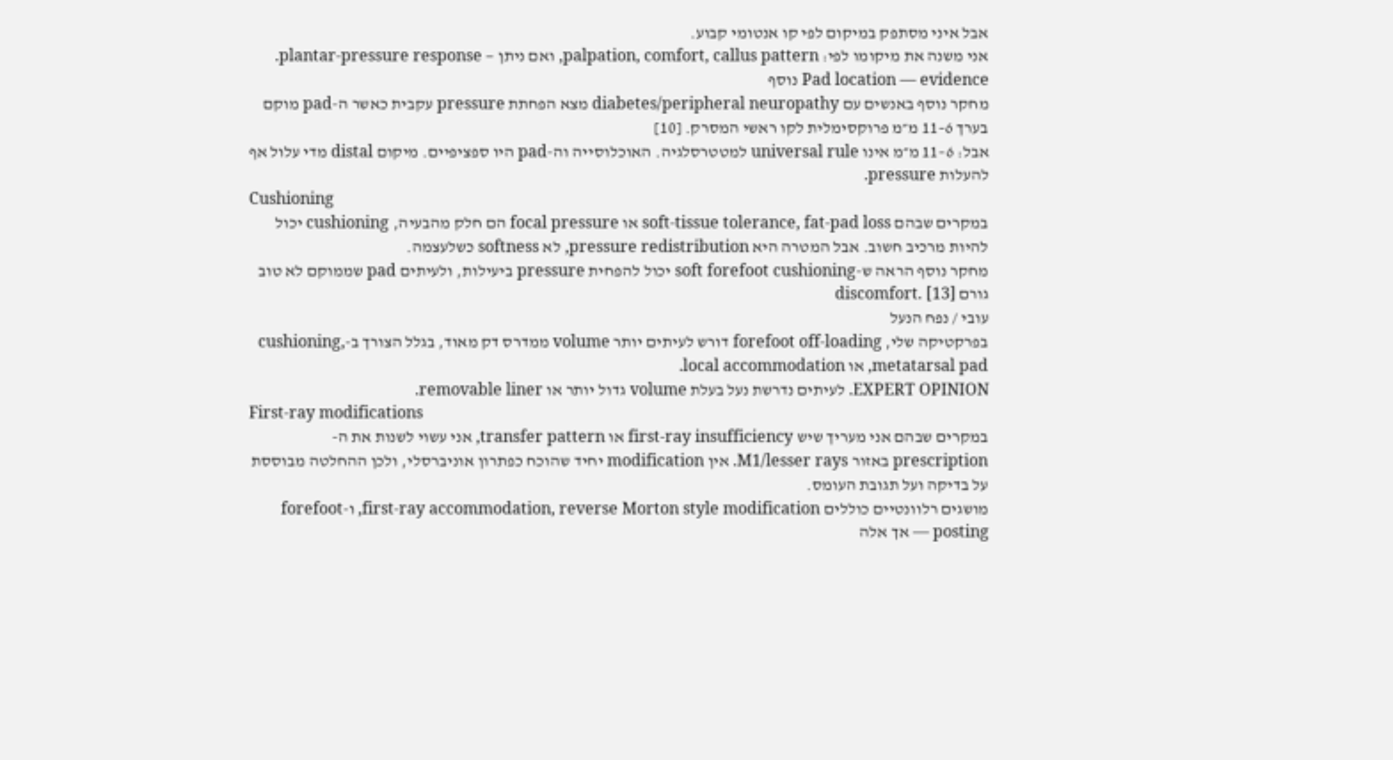אבל איני מסתפק במיקום לפי קו אנטומי קבוע.
אני משנה את מיקומו לפי: palpation, comfort, callus pattern, ואם ניתן — plantar-pressure response.
Pad location — evidence נוסף
מחקר נוסף באנשים עם diabetes/peripheral neuropathy מצא הפחתת pressure עקבית כאשר ה-pad מוקם בערך 6–11 מ״מ פרוקסימלית לקו ראשי המסרק. [10]
אבל: 6–11 מ״מ אינו universal rule למטטרסלגיה. האוכלוסייה וה-pad היו ספציפיים. מיקום distal מדי עלול אף להעלות pressure.
Cushioning
במקרים שבהם soft-tissue tolerance, fat-pad loss או focal pressure הם חלק מהבעיה, cushioning יכול להיות מרכיב חשוב. אבל המטרה היא pressure redistribution, לא softness כשלעצמה.
מחקר נוסף הראה ש-soft forefoot cushioning יכול להפחית pressure ביעילות, ולעיתים pad שממוקם לא טוב גורם discomfort. [13]
עובי / נפח הנעל
בפרקטיקה שלי, forefoot off-loading דורש לעיתים יותר volume ממדרס דק מאוד, בגלל הצורך ב-cushioning, metatarsal pad, או local accommodation.
EXPERT OPINION. לעיתים נדרשת נעל בעלת volume גדול יותר או removable liner.
First-ray modifications
במקרים שבהם אני מעריך שיש first-ray insufficiency או transfer pattern, אני עשוי לשנות את ה-prescription באזור M1/lesser rays. אין modification יחיד שהוכח כפתרון אוניברסלי, ולכן ההחלטה מבוססת על בדיקה ועל תגובת העומס.
מושגים רלוונטיים כוללים first-ray accommodation, reverse Morton style modification, ו-forefoot posting — אך אלה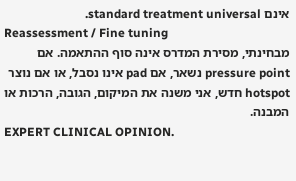אינם standard treatment universal.
Reassessment / Fine tuning
מבחינתי, מסירת המדרס אינה סוף ההתאמה. אם pressure point נשאר, אם pad אינו נסבל, או אם נוצר hotspot חדש, אני משנה את המיקום, הגובה, הרכות או המבנה.
EXPERT CLINICAL OPINION.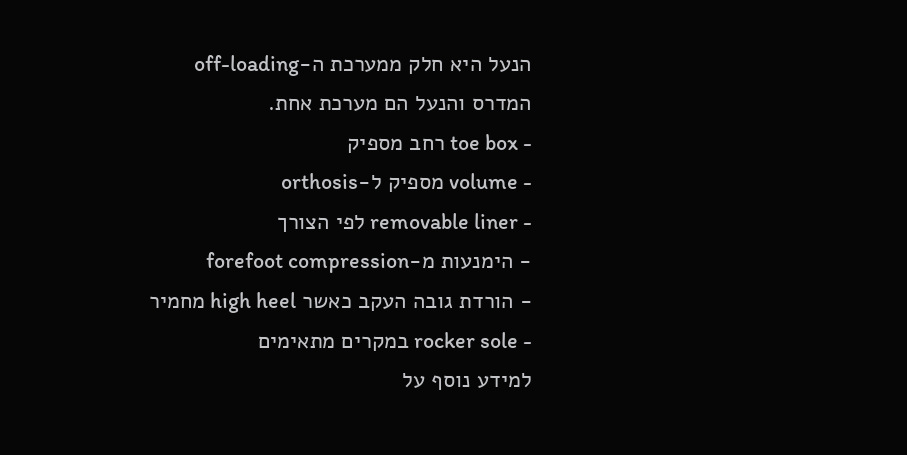הנעל היא חלק ממערכת ה-off-loading
המדרס והנעל הם מערכת אחת.
- toe box רחב מספיק
- volume מספיק ל-orthosis
- removable liner לפי הצורך
- הימנעות מ-forefoot compression
- הורדת גובה העקב כאשר high heel מחמיר
- rocker sole במקרים מתאימים
למידע נוסף על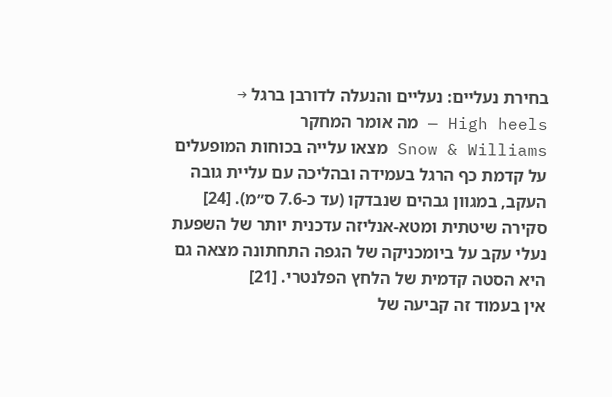בחירת נעליים: נעליים והנעלה לדורבן ברגל →
High heels — מה אומר המחקר
Snow & Williams מצאו עלייה בכוחות המופעלים על קדמת כף הרגל בעמידה ובהליכה עם עליית גובה העקב, במגוון גבהים שנבדקו (עד כ-7.6 ס״מ). [24] סקירה שיטתית ומטא-אנליזה עדכנית יותר של השפעת נעלי עקב על ביומכניקה של הגפה התחתונה מצאה גם היא הסטה קדמית של הלחץ הפלנטרי. [21]
אין בעמוד זה קביעה של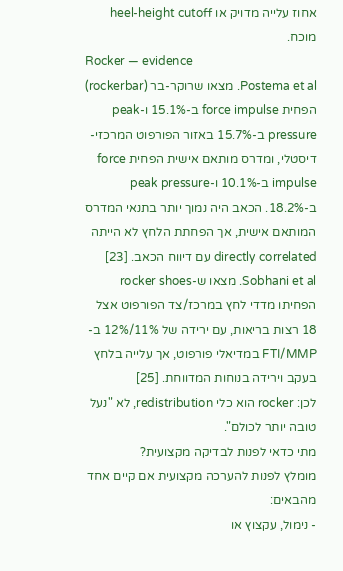אחוז עלייה מדויק או heel-height cutoff מוכח.
Rocker — evidence
Postema et al. מצאו שרוקר-בר (rockerbar) הפחית force impulse ב-15.1% ו-peak pressure ב-15.7% באזור הפורפוט המרכזי-דיסטלי, ומדרס מותאם אישית הפחית force impulse ב-10.1% ו-peak pressure ב-18.2%. הכאב היה נמוך יותר בתנאי המדרס המותאם אישית, אך הפחתת הלחץ לא הייתה directly correlated עם דיווח הכאב. [23]
Sobhani et al. מצאו ש-rocker shoes הפחיתו מדדי לחץ במרכז/צד הפורפוט אצל 18 רצות בריאות, עם ירידה של 11%/12% ב-FTI/MMP במדיאלי פורפוט, אך עלייה בלחץ בעקב וירידה בנוחות המדווחת. [25]
לכן: rocker הוא כלי redistribution, לא "נעל טובה יותר לכולם".
מתי כדאי לפנות לבדיקה מקצועית?
מומלץ לפנות להערכה מקצועית אם קיים אחד מהבאים:
- נימול, עקצוץ או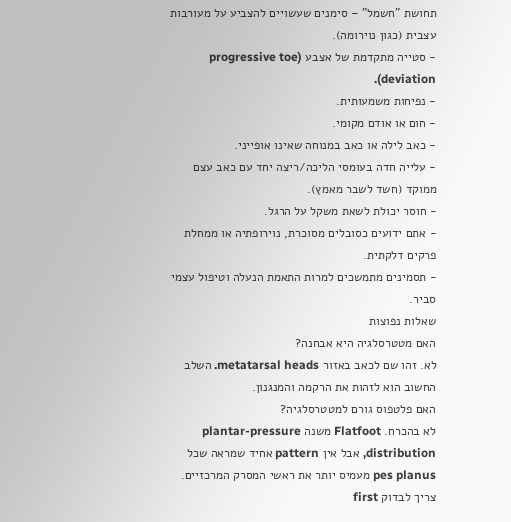תחושת "חשמל" – סימנים שעשויים להצביע על מעורבות עצבית (כגון נוירומה).
- סטייה מתקדמת של אצבע (progressive toe deviation).
- נפיחות משמעותית.
- חום או אודם מקומי.
- כאב לילה או כאב במנוחה שאינו אופייני.
- עלייה חדה בעומסי הליכה/ריצה יחד עם כאב עצם ממוקד (חשד לשבר מאמץ).
- חוסר יכולת לשאת משקל על הרגל.
- אתם ידועים כסובלים מסוכרת, נוירופתיה או ממחלת פרקים דלקתית.
- תסמינים מתמשכים למרות התאמת הנעלה וטיפול עצמי סביר.
שאלות נפוצות
האם מטטרסלגיה היא אבחנה?
לא. זהו שם לכאב באזור metatarsal heads. השלב החשוב הוא לזהות את הרקמה והמנגנון.
האם פלטפוס גורם למטטרסלגיה?
לא בהכרח. Flatfoot משנה plantar-pressure distribution, אבל אין pattern אחיד שמראה שכל pes planus מעמיס יותר את ראשי המסרק המרכזיים. צריך לבדוק first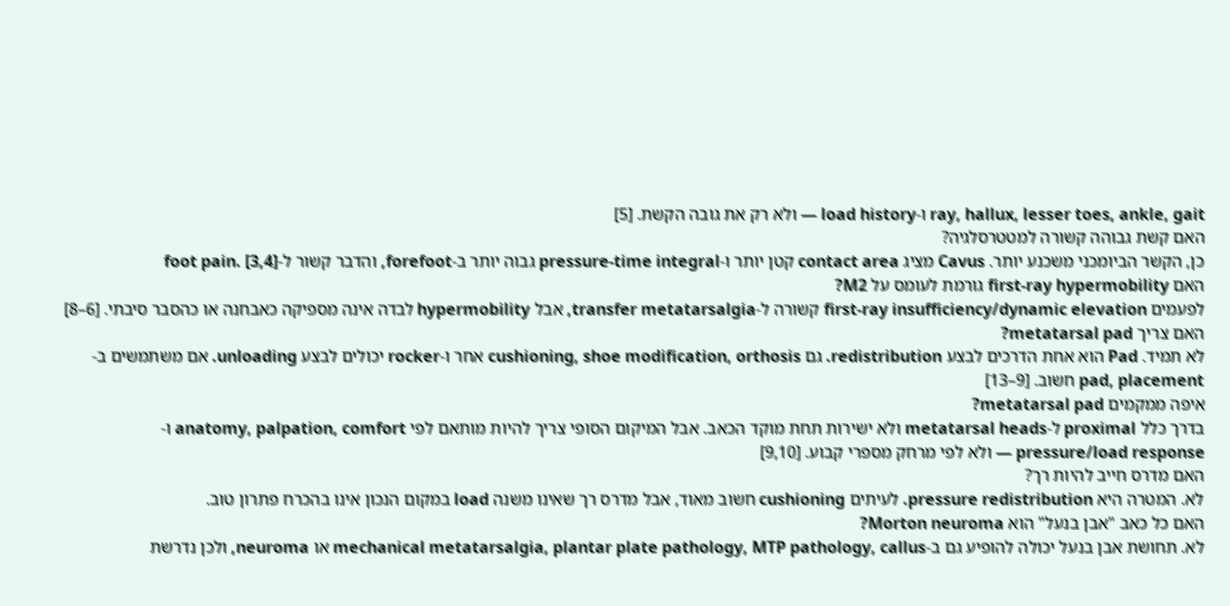ray, hallux, lesser toes, ankle, gait ו-load history — ולא רק את גובה הקשת. [5]
האם קשת גבוהה קשורה למטטרסלגיה?
כן, הקשר הביומכני משכנע יותר. Cavus מציג contact area קטן יותר ו-pressure-time integral גבוה יותר ב-forefoot, והדבר קשור ל-foot pain. [3,4]
האם first-ray hypermobility גורמת לעומס על M2?
לפעמים first-ray insufficiency/dynamic elevation קשורה ל-transfer metatarsalgia, אבל hypermobility לבדה אינה מספיקה כאבחנה או כהסבר סיבתי. [6–8]
האם צריך metatarsal pad?
לא תמיד. Pad הוא אחת הדרכים לבצע redistribution. גם cushioning, shoe modification, orthosis אחר ו-rocker יכולים לבצע unloading. אם משתמשים ב-pad, placement חשוב. [9–13]
איפה ממקמים metatarsal pad?
בדרך כלל proximal ל-metatarsal heads ולא ישירות תחת מוקד הכאב. אבל המיקום הסופי צריך להיות מותאם לפי anatomy, palpation, comfort ו-pressure/load response — ולא לפי מרחק מספרי קבוע. [9,10]
האם מדרס חייב להיות רך?
לא. המטרה היא pressure redistribution. לעיתים cushioning חשוב מאוד, אבל מדרס רך שאינו משנה load במקום הנכון אינו בהכרח פתרון טוב.
האם כל כאב "אבן בנעל" הוא Morton neuroma?
לא. תחושת אבן בנעל יכולה להופיע גם ב-mechanical metatarsalgia, plantar plate pathology, MTP pathology, callus או neuroma, ולכן נדרשת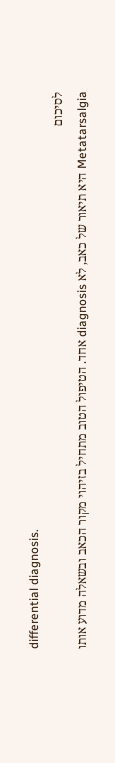differential diagnosis.
לסיכום
Metatarsalgia היא תיאור של כאב, לא diagnosis אחד. הטיפול הטוב מתחיל בזיהוי מקור הכאב ובשאלה מדוע אותו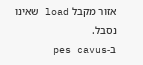אזור מקבל load שאינו נסבל.
ב-pes cavus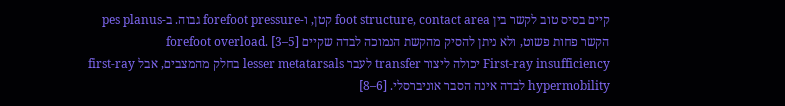קיים בסיס טוב לקשר בין foot structure, contact area קטן, ו-forefoot pressure גבוה. ב-pes planus הקשר פחות פשוט, ולא ניתן להסיק מהקשת הנמוכה לבדה שקיים forefoot overload. [3–5]
First-ray insufficiency יכולה ליצור transfer לעבר lesser metatarsals בחלק מהמצבים, אבל first-ray hypermobility לבדה אינה הסבר אוניברסלי. [6–8]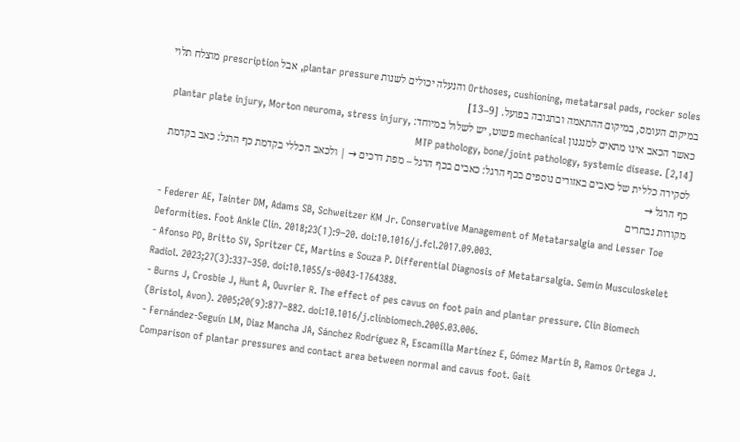Orthoses, cushioning, metatarsal pads, rocker soles והנעלה יכולים לשנות plantar pressure, אבל prescription מוצלח תלוי במיקום העומס, במיקום ההתאמה ובתגובה בפועל. [9–13]
כאשר הכאב אינו מתאים למנגנון mechanical פשוט, יש לשלול במיוחד: plantar plate injury, Morton neuroma, stress injury, MTP pathology, bone/joint pathology, systemic disease. [2,14]
לסקירה כללית של כאבים באזורים נוספים בכף הרגל: כאבים בכף הרגל – מפת דרכים → | ולכאב הכללי בקדמת כף הרגל: כאב בקדמת כף הרגל →
מקורות נבחרים
- Federer AE, Tainter DM, Adams SB, Schweitzer KM Jr. Conservative Management of Metatarsalgia and Lesser Toe Deformities. Foot Ankle Clin. 2018;23(1):9–20. doi:10.1016/j.fcl.2017.09.003.
- Afonso PD, Britto SV, Spritzer CE, Martins e Souza P. Differential Diagnosis of Metatarsalgia. Semin Musculoskelet Radiol. 2023;27(3):337–350. doi:10.1055/s-0043-1764388.
- Burns J, Crosbie J, Hunt A, Ouvrier R. The effect of pes cavus on foot pain and plantar pressure. Clin Biomech (Bristol, Avon). 2005;20(9):877–882. doi:10.1016/j.clinbiomech.2005.03.006.
- Fernández-Seguín LM, Diaz Mancha JA, Sánchez Rodríguez R, Escamilla Martínez E, Gómez Martín B, Ramos Ortega J. Comparison of plantar pressures and contact area between normal and cavus foot. Gait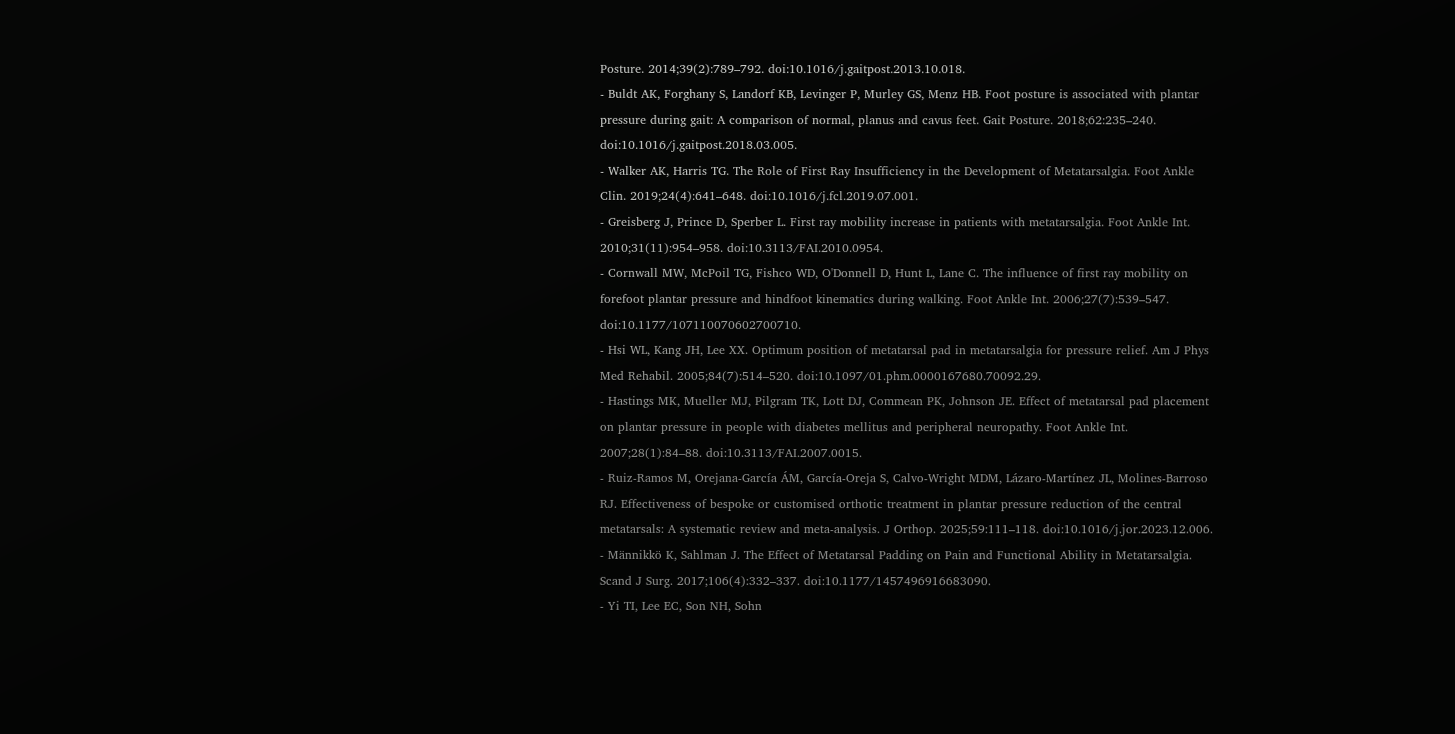Posture. 2014;39(2):789–792. doi:10.1016/j.gaitpost.2013.10.018.
- Buldt AK, Forghany S, Landorf KB, Levinger P, Murley GS, Menz HB. Foot posture is associated with plantar pressure during gait: A comparison of normal, planus and cavus feet. Gait Posture. 2018;62:235–240. doi:10.1016/j.gaitpost.2018.03.005.
- Walker AK, Harris TG. The Role of First Ray Insufficiency in the Development of Metatarsalgia. Foot Ankle Clin. 2019;24(4):641–648. doi:10.1016/j.fcl.2019.07.001.
- Greisberg J, Prince D, Sperber L. First ray mobility increase in patients with metatarsalgia. Foot Ankle Int. 2010;31(11):954–958. doi:10.3113/FAI.2010.0954.
- Cornwall MW, McPoil TG, Fishco WD, O'Donnell D, Hunt L, Lane C. The influence of first ray mobility on forefoot plantar pressure and hindfoot kinematics during walking. Foot Ankle Int. 2006;27(7):539–547. doi:10.1177/107110070602700710.
- Hsi WL, Kang JH, Lee XX. Optimum position of metatarsal pad in metatarsalgia for pressure relief. Am J Phys Med Rehabil. 2005;84(7):514–520. doi:10.1097/01.phm.0000167680.70092.29.
- Hastings MK, Mueller MJ, Pilgram TK, Lott DJ, Commean PK, Johnson JE. Effect of metatarsal pad placement on plantar pressure in people with diabetes mellitus and peripheral neuropathy. Foot Ankle Int. 2007;28(1):84–88. doi:10.3113/FAI.2007.0015.
- Ruiz-Ramos M, Orejana-García ÁM, García-Oreja S, Calvo-Wright MDM, Lázaro-Martínez JL, Molines-Barroso RJ. Effectiveness of bespoke or customised orthotic treatment in plantar pressure reduction of the central metatarsals: A systematic review and meta-analysis. J Orthop. 2025;59:111–118. doi:10.1016/j.jor.2023.12.006.
- Männikkö K, Sahlman J. The Effect of Metatarsal Padding on Pain and Functional Ability in Metatarsalgia. Scand J Surg. 2017;106(4):332–337. doi:10.1177/1457496916683090.
- Yi TI, Lee EC, Son NH, Sohn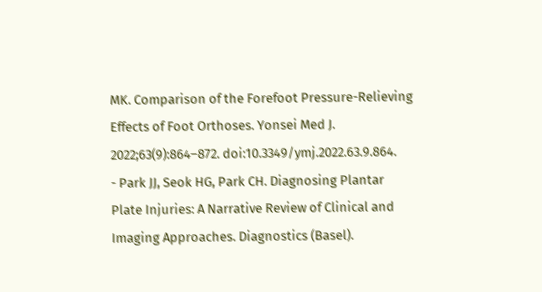MK. Comparison of the Forefoot Pressure-Relieving Effects of Foot Orthoses. Yonsei Med J. 2022;63(9):864–872. doi:10.3349/ymj.2022.63.9.864.
- Park JJ, Seok HG, Park CH. Diagnosing Plantar Plate Injuries: A Narrative Review of Clinical and Imaging Approaches. Diagnostics (Basel).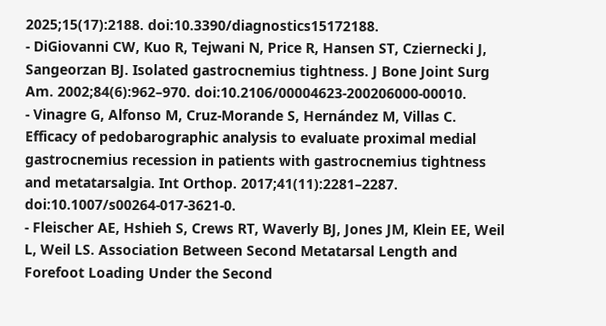2025;15(17):2188. doi:10.3390/diagnostics15172188.
- DiGiovanni CW, Kuo R, Tejwani N, Price R, Hansen ST, Cziernecki J, Sangeorzan BJ. Isolated gastrocnemius tightness. J Bone Joint Surg Am. 2002;84(6):962–970. doi:10.2106/00004623-200206000-00010.
- Vinagre G, Alfonso M, Cruz-Morande S, Hernández M, Villas C. Efficacy of pedobarographic analysis to evaluate proximal medial gastrocnemius recession in patients with gastrocnemius tightness and metatarsalgia. Int Orthop. 2017;41(11):2281–2287. doi:10.1007/s00264-017-3621-0.
- Fleischer AE, Hshieh S, Crews RT, Waverly BJ, Jones JM, Klein EE, Weil L, Weil LS. Association Between Second Metatarsal Length and Forefoot Loading Under the Second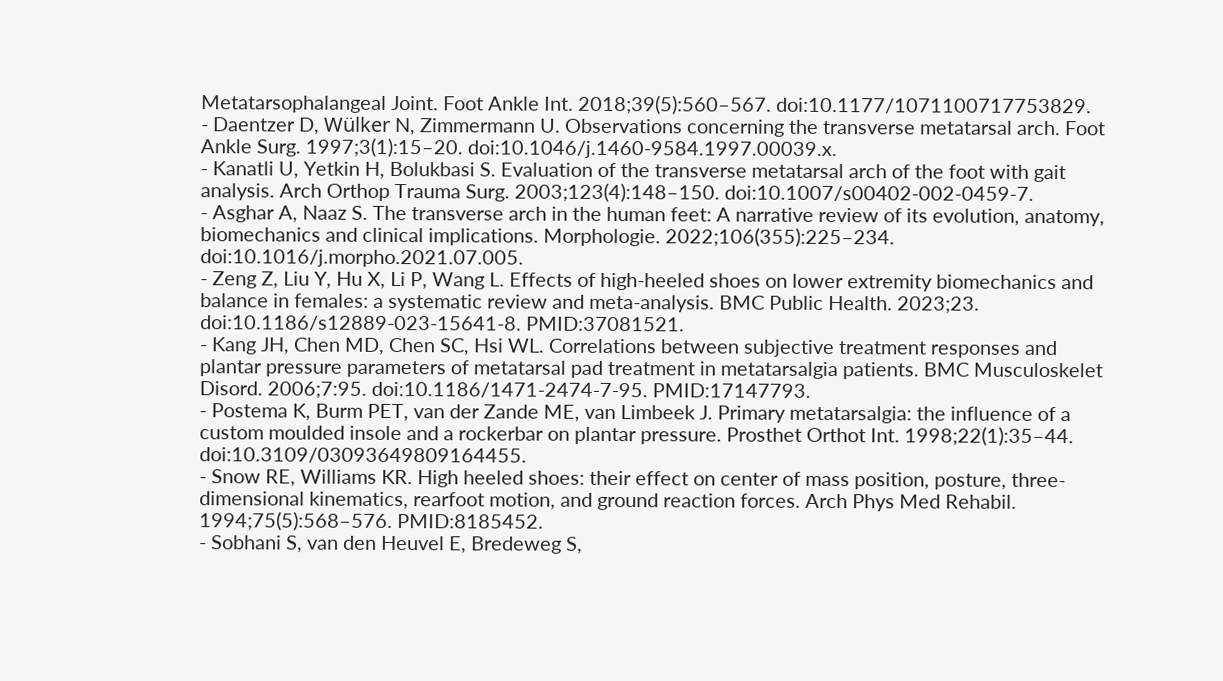Metatarsophalangeal Joint. Foot Ankle Int. 2018;39(5):560–567. doi:10.1177/1071100717753829.
- Daentzer D, Wülker N, Zimmermann U. Observations concerning the transverse metatarsal arch. Foot Ankle Surg. 1997;3(1):15–20. doi:10.1046/j.1460-9584.1997.00039.x.
- Kanatli U, Yetkin H, Bolukbasi S. Evaluation of the transverse metatarsal arch of the foot with gait analysis. Arch Orthop Trauma Surg. 2003;123(4):148–150. doi:10.1007/s00402-002-0459-7.
- Asghar A, Naaz S. The transverse arch in the human feet: A narrative review of its evolution, anatomy, biomechanics and clinical implications. Morphologie. 2022;106(355):225–234. doi:10.1016/j.morpho.2021.07.005.
- Zeng Z, Liu Y, Hu X, Li P, Wang L. Effects of high-heeled shoes on lower extremity biomechanics and balance in females: a systematic review and meta-analysis. BMC Public Health. 2023;23. doi:10.1186/s12889-023-15641-8. PMID:37081521.
- Kang JH, Chen MD, Chen SC, Hsi WL. Correlations between subjective treatment responses and plantar pressure parameters of metatarsal pad treatment in metatarsalgia patients. BMC Musculoskelet Disord. 2006;7:95. doi:10.1186/1471-2474-7-95. PMID:17147793.
- Postema K, Burm PET, van der Zande ME, van Limbeek J. Primary metatarsalgia: the influence of a custom moulded insole and a rockerbar on plantar pressure. Prosthet Orthot Int. 1998;22(1):35–44. doi:10.3109/03093649809164455.
- Snow RE, Williams KR. High heeled shoes: their effect on center of mass position, posture, three-dimensional kinematics, rearfoot motion, and ground reaction forces. Arch Phys Med Rehabil. 1994;75(5):568–576. PMID:8185452.
- Sobhani S, van den Heuvel E, Bredeweg S,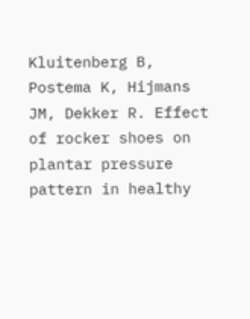Kluitenberg B, Postema K, Hijmans JM, Dekker R. Effect of rocker shoes on plantar pressure pattern in healthy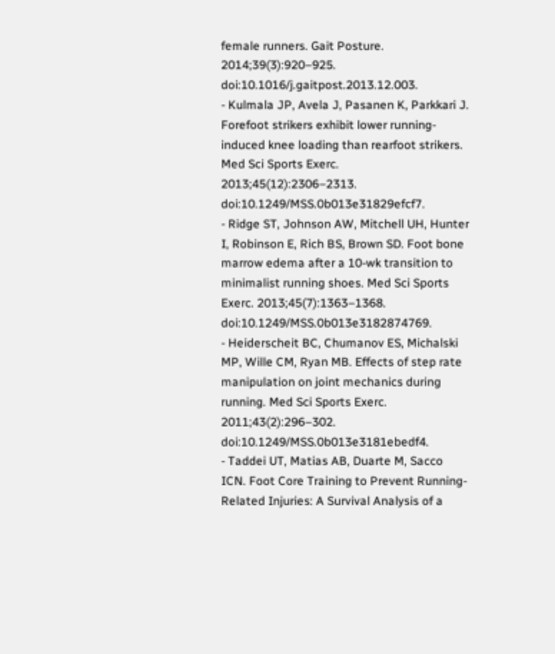female runners. Gait Posture. 2014;39(3):920–925. doi:10.1016/j.gaitpost.2013.12.003.
- Kulmala JP, Avela J, Pasanen K, Parkkari J. Forefoot strikers exhibit lower running-induced knee loading than rearfoot strikers. Med Sci Sports Exerc. 2013;45(12):2306–2313. doi:10.1249/MSS.0b013e31829efcf7.
- Ridge ST, Johnson AW, Mitchell UH, Hunter I, Robinson E, Rich BS, Brown SD. Foot bone marrow edema after a 10-wk transition to minimalist running shoes. Med Sci Sports Exerc. 2013;45(7):1363–1368. doi:10.1249/MSS.0b013e3182874769.
- Heiderscheit BC, Chumanov ES, Michalski MP, Wille CM, Ryan MB. Effects of step rate manipulation on joint mechanics during running. Med Sci Sports Exerc. 2011;43(2):296–302. doi:10.1249/MSS.0b013e3181ebedf4.
- Taddei UT, Matias AB, Duarte M, Sacco ICN. Foot Core Training to Prevent Running-Related Injuries: A Survival Analysis of a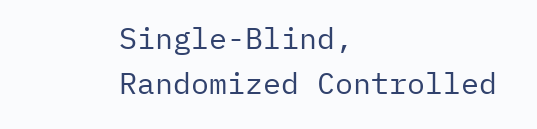Single-Blind, Randomized Controlled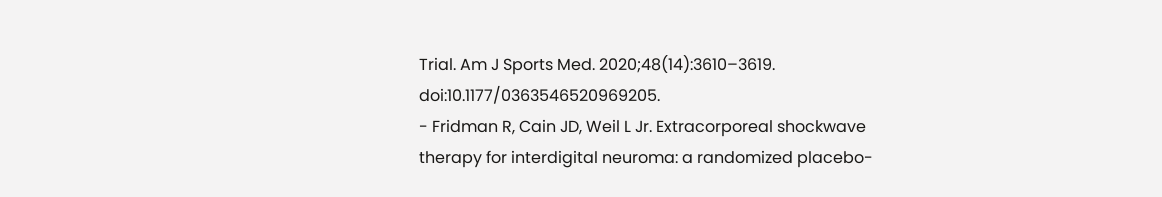Trial. Am J Sports Med. 2020;48(14):3610–3619. doi:10.1177/0363546520969205.
- Fridman R, Cain JD, Weil L Jr. Extracorporeal shockwave therapy for interdigital neuroma: a randomized placebo-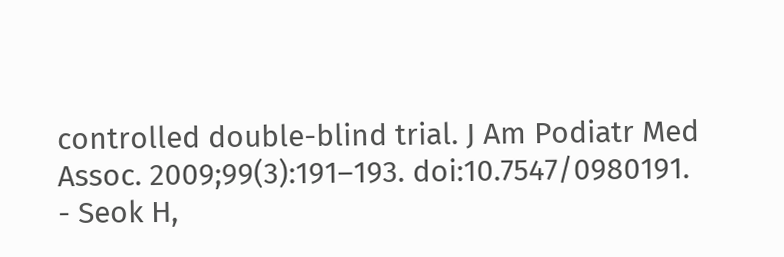controlled double-blind trial. J Am Podiatr Med Assoc. 2009;99(3):191–193. doi:10.7547/0980191.
- Seok H,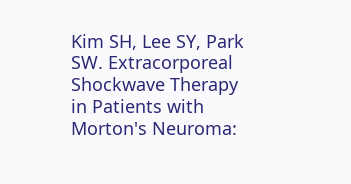Kim SH, Lee SY, Park SW. Extracorporeal Shockwave Therapy in Patients with Morton's Neuroma: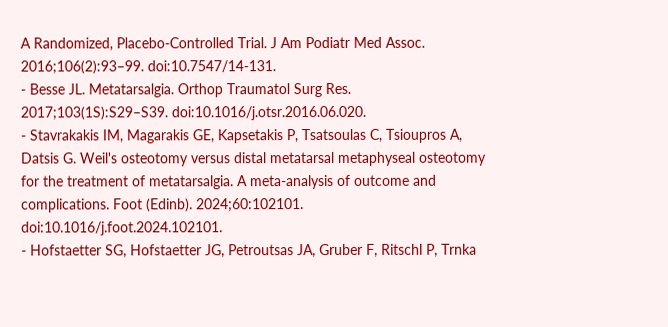A Randomized, Placebo-Controlled Trial. J Am Podiatr Med Assoc. 2016;106(2):93–99. doi:10.7547/14-131.
- Besse JL. Metatarsalgia. Orthop Traumatol Surg Res. 2017;103(1S):S29–S39. doi:10.1016/j.otsr.2016.06.020.
- Stavrakakis IM, Magarakis GE, Kapsetakis P, Tsatsoulas C, Tsioupros A, Datsis G. Weil's osteotomy versus distal metatarsal metaphyseal osteotomy for the treatment of metatarsalgia. A meta-analysis of outcome and complications. Foot (Edinb). 2024;60:102101. doi:10.1016/j.foot.2024.102101.
- Hofstaetter SG, Hofstaetter JG, Petroutsas JA, Gruber F, Ritschl P, Trnka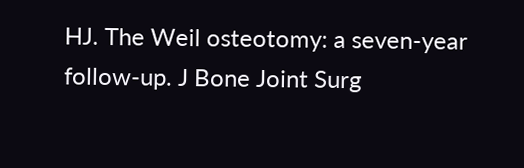HJ. The Weil osteotomy: a seven-year follow-up. J Bone Joint Surg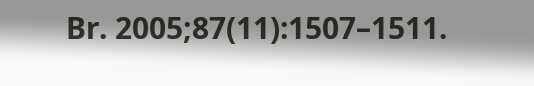Br. 2005;87(11):1507–1511.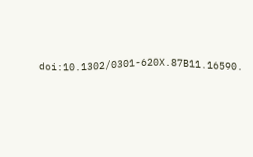doi:10.1302/0301-620X.87B11.16590.